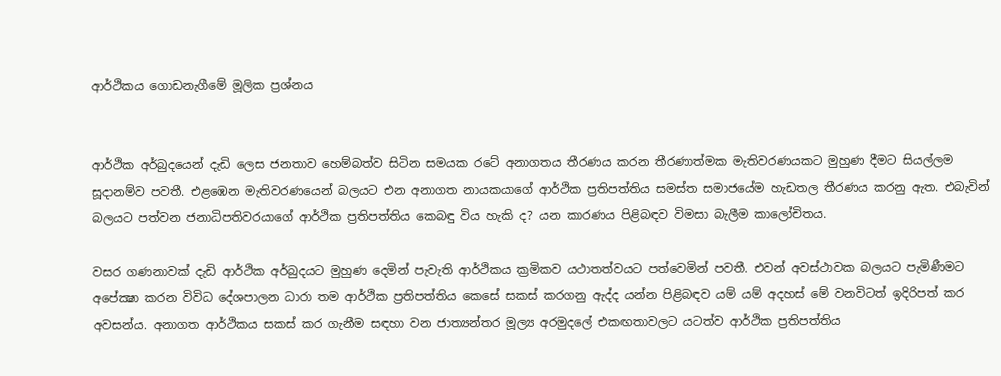ආර්ථිකය ගොඩනැගීමේ මූලික ප්‍රශ්නය


ආර්ථික අර්බුදයෙන් දැඩි ලෙස ජනතාව හෙම්බත්ව සිටින සමයක රටේ අනාගතය තීරණය කරන තීරණාත්මක මැතිවරණයකට මුහුණ දීමට සියල්ලම සූදානම්ව පවතී. එළඹෙන මැතිවරණයෙන් බලයට එන අනාගත නායකයාගේ ආර්ථික ප්‍රතිපත්තිය සමස්ත සමාජයේම හැඩතල තීරණය කරනු ඇත. එබැවින් බලයට පත්වන ජනාධිපතිවරයාගේ ආර්ථික ප්‍රතිපත්තිය කෙබඳු විය හැකි ද? යන කාරණය පිළිබඳව විමසා බැලීම කාලෝචිතය.

වසර ගණනාවක් දැඩි ආර්ථික අර්බුදයට මුහුණ දෙමින් පැවැති ආර්ථිකය ක්‍රමිකව යථාතත්වයට පත්වෙමින් පවතී. එවන් අවස්ථාවක බලයට පැමිණීමට අපේක්‍ෂා කරන විවිධ දේශපාලන ධාරා තම ආර්ථික ප්‍රතිපත්තිය කෙසේ සකස් කරගනු ඇද්ද යන්න පිළිබඳව යම් යම් අදහස් මේ වනවිටත් ඉදිරිපත් කර අවසන්ය. අනාගත ආර්ථිකය සකස් කර ගැනීම සඳහා වන ජාත්‍යන්තර මූල්‍ය අරමුදලේ එකඟතාවලට යටත්ව ආර්ථික ප්‍රතිපත්තිය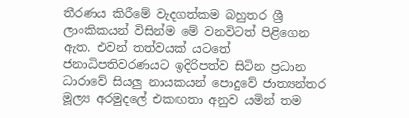තීරණය කිරීමේ වැදගත්කම බහුතර ශ්‍රී ලාංකිකයන් විසින්ම මේ වනවිටත් පිළිගෙන ඇත. එවන් තත්වයක් යටතේ ජනාධිපතිවරණයට ඉදිරිපත්ව සිටින ප්‍රධාන ධාරාවේ සියලු‍ නායකයන් පොදුවේ ජාත්‍යන්තර මූල්‍ය අරමුදලේ එකඟතා අනුව යමින් තම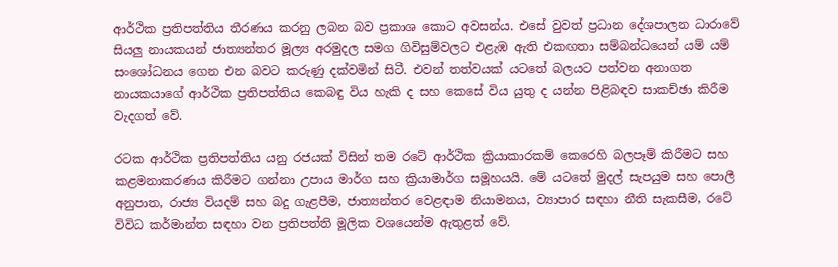ආර්ථික ප්‍රතිපත්තිය තීරණය කරනු ලබන බව ප්‍රකාශ කොට අවසන්ය. එසේ වුවත් ප්‍රධාන දේශපාලන ධාරාවේ සියලු‍ නායකයන් ජාත්‍යන්තර මූල්‍ය අරමුදල සමග ගිවිසුම්වලට එළැඹ ඇති එකඟතා සම්බන්ධයෙන් යම් යම් සංශෝධනය ගෙන එන බවට කරුණු දක්වමින් සිටී. එවන් තත්වයක් යටතේ බලයට පත්වන අනාගත නායකයාගේ ආර්ථික ප්‍රතිපත්තිය කෙබඳු විය හැකි ද සහ කෙසේ විය යුතු ද යන්න පිළිබඳව සාකච්ඡා කිරීම වැදගත් වේ.

රටක ආර්ථික ප්‍රතිපත්තිය යනු රජයක් විසින් තම රටේ ආර්ථික ක්‍රියාකාරකම් කෙරෙහි බලපෑම් කිරීමට සහ කළමනාකරණය කිරීමට ගන්නා උපාය මාර්ග සහ ක්‍රියාමාර්ග සමූහයයි. මේ යටතේ මුදල් සැපයුම සහ පොලී අනුපාත, රාජ්‍ය වියදම් සහ බදු ගැළපීම, ජාත්‍යන්තර වෙළඳාම නියාමනය, ව්‍යාපාර සඳහා නීති සැකසීම, රටේ විවිධ කර්මාන්ත සඳහා වන ප්‍රතිපත්ති මූලික වශයෙන්ම ඇතුළත් වේ.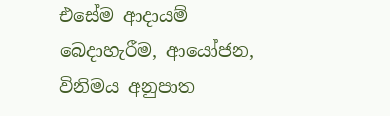එසේම ආදායම් බෙදාහැරීම, ආයෝජන, විනිමය අනුපාත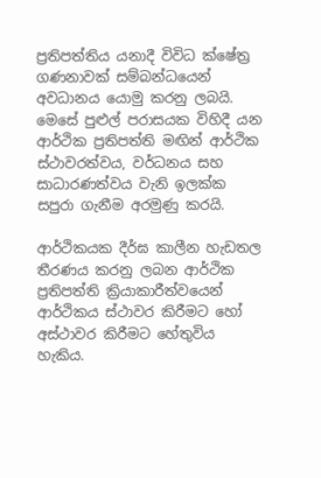ප්‍රතිපත්තිය යනාදී විවිධ ක්ෂේත්‍ර ගණනාවක් සම්බන්ධයෙන් අවධානය යොමු කරනු ලබයි. මෙසේ පුළුල් පරාසයක විහිදී යන ආර්ථික ප්‍රතිපත්ති මඟින් ආර්ථික ස්ථාවරත්වය, වර්ධනය සහ සාධාරණත්වය වැනි ඉලක්ක සපුරා ගැනීම අරමුණු කරයි.

ආර්ථිකයක දීර්ඝ කාලීන හැඩතල තීරණය කරනු ලබන ආර්ථික ප්‍රතිපත්ති ක්‍රියාකාරීත්වයෙන් ආර්ථිකය ස්ථාවර කිරීමට හෝ අස්ථාවර කිරීමට හේතුවිය හැකිය.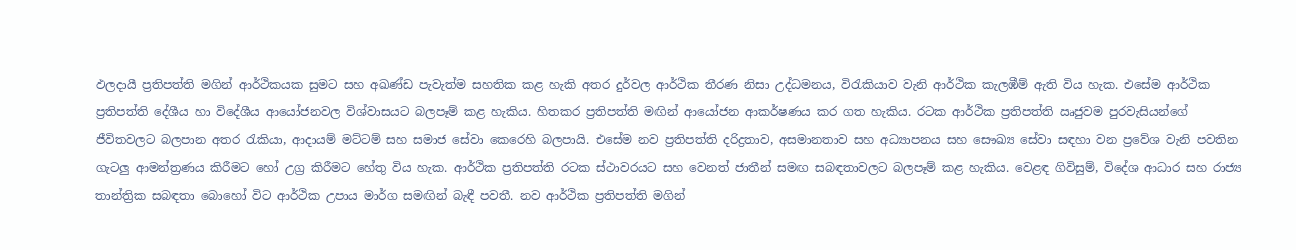ඵලදායී ප්‍රතිපත්ති මගින් ආර්ථිකයක සුමට සහ අඛණ්ඩ පැවැත්ම සහතික කළ හැකි අතර දුර්වල ආර්ථික තීරණ නිසා උද්ධමනය, විරැකියාව වැනි ආර්ථික කැලඹීම් ඇති විය හැක. එසේම ආර්ථික ප්‍රතිපත්ති දේශීය හා විදේශීය ආයෝජනවල විශ්වාසයට බලපෑම් කළ හැකිය. හිතකර ප්‍රතිපත්ති මඟින් ආයෝජන ආකර්ෂණය කර ගත හැකිය. රටක ආර්ථික ප්‍රතිපත්ති ඍජුවම පුරවැසියන්ගේ ජීවිතවලට බලපාන අතර රැකියා, ආදායම් මට්ටම් සහ සමාජ සේවා කෙරෙහි බලපායි. එසේම නව ප්‍රතිපත්ති දරිද්‍රතාව, අසමානතාව සහ අධ්‍යාපනය සහ සෞඛ්‍ය සේවා සඳහා වන ප්‍රවේශ වැනි පවතින ගැටලු‍ ආමන්ත්‍රණය කිරීමට හෝ උග්‍ර කිරීමට හේතු විය හැක. ආර්ථික ප්‍රතිපත්ති රටක ස්ථාවරයට සහ වෙනත් ජාතීන් සමඟ සබඳතාවලට බලපෑම් කළ හැකිය. වෙළඳ ගිවිසුම්, විදේශ ආධාර සහ රාජ්‍ය තාන්ත්‍රික සබඳතා බොහෝ විට ආර්ථික උපාය මාර්ග සමඟින් බැඳී පවතී. නව ආර්ථික ප්‍රතිපත්ති මගින්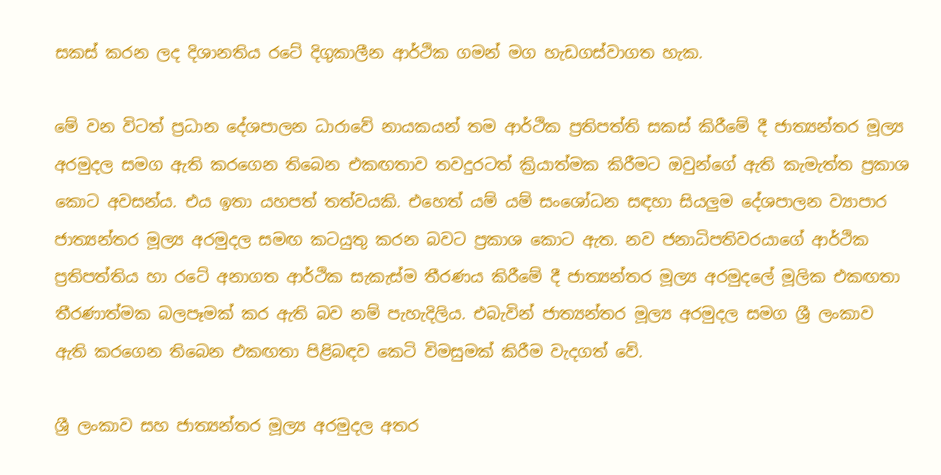සකස් කරන ලද දිශානතිය රටේ දිගුකාලීන ආර්ථික ගමන් මග හැඩගස්වාගත හැක.

මේ වන විටත් ප්‍රධාන දේශපාලන ධාරාවේ නායකයන් තම ආර්ථික ප්‍රතිපත්ති සකස් කිරීමේ දී ජාත්‍යන්තර මූල්‍ය අරමුදල සමග ඇති කරගෙන තිබෙන එකඟතාව තවදුරටත් ක්‍රියාත්මක කිරීමට ඔවුන්ගේ ඇති කැමැත්ත ප්‍රකාශ කොට අවසන්ය. එය ඉතා යහපත් තත්වයකි. එහෙත් යම් යම් සංශෝධන සඳහා සියලු‍ම දේශපාලන ව්‍යාපාර ජාත්‍යන්තර මූල්‍ය අරමුදල සමඟ කටයුතු කරන බවට ප්‍රකාශ කොට ඇත. නව ජනාධිපතිවරයාගේ ආර්ථික ප්‍රතිපත්තිය හා රටේ අනාගත ආර්ථික සැකැස්ම තීරණය කිරීමේ දී ජාත්‍යන්තර මූල්‍ය අරමුදලේ මූලික එකඟතා තීරණාත්මක බලපෑමක් කර ඇති බව නම් පැහැදිලිය. එබැවින් ජාත්‍යන්තර මූල්‍ය අරමුදල සමග ශ්‍රී ලංකාව ඇති කරගෙන තිබෙන එකඟතා පිළිබඳව කෙටි විමසුමක් කිරීම වැදගත් වේ.

ශ්‍රී ලංකාව සහ ජාත්‍යන්තර මූල්‍ය අරමුදල අතර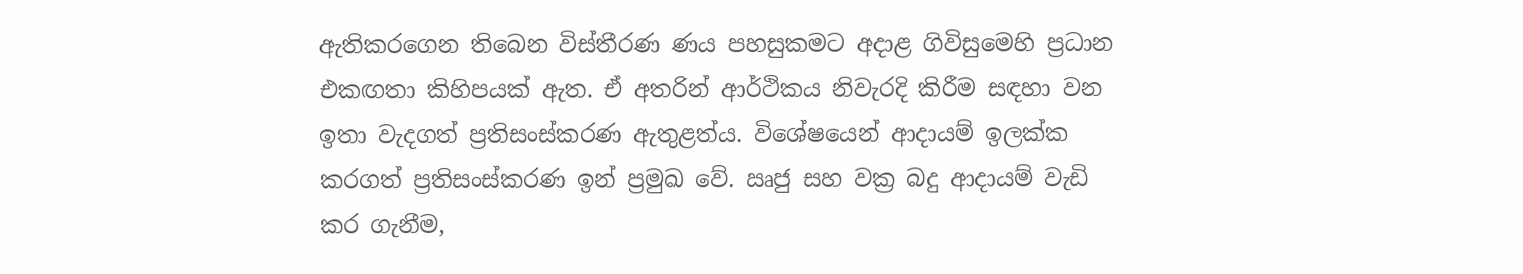ඇතිකරගෙන තිබෙන විස්තීරණ ණය පහසුකමට අදාළ ගිවිසුමෙහි ප්‍රධාන එකඟතා කිහිපයක් ඇත. ඒ අතරින් ආර්ථිකය නිවැරදි කිරීම සඳහා වන ඉතා වැදගත් ප්‍රතිසංස්කරණ ඇතුළත්ය. විශේෂයෙන් ආදායම් ඉලක්ක කරගත් ප්‍රතිසංස්කරණ ඉන් ප්‍රමුඛ වේ. ඍජු සහ වක්‍ර බදු ආදායම් වැඩි කර ගැනීම,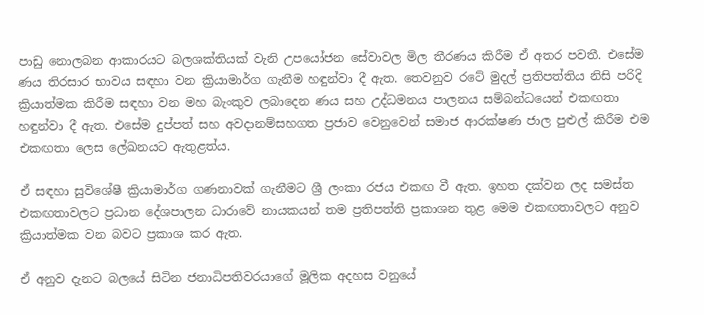පාඩු නොලබන ආකාරයට බලශක්තියක් වැනි උපයෝජන සේවාවල මිල තීරණය කිරීම ඒ අතර පවතී. එසේම ණය තිරසාර භාවය සඳහා වන ක්‍රියාමාර්ග ගැනීම හඳුන්වා දී ඇත. තෙවනුව රටේ මුදල් ප්‍රතිපත්තිය නිසි පරිදි ක්‍රියාත්මක කිරීම සඳහා වන මහ බැංකුව ලබාදෙන ණය සහ උද්ධමනය පාලනය සම්බන්ධයෙන් එකඟතා හඳුන්වා දී ඇත. එසේම දුප්පත් සහ අවදානම්සහගත ප්‍රජාව වෙනුවෙන් සමාජ ආරක්ෂණ ජාල පුළුල් කිරීම එම එකඟතා ලෙස ලේඛනයට ඇතුළත්ය.

ඒ සඳහා සුවිශේෂී ක්‍රියාමාර්ග ගණනාවක් ගැනීමට ශ්‍රී ලංකා රජය එකඟ වී ඇත. ඉහත දක්වන ලද සමස්ත එකඟතාවලට ප්‍රධාන දේශපාලන ධාරාවේ නායකයන් තම ප්‍රතිපත්ති ප්‍රකාශන තුළ මෙම එකඟතාවලට අනුව ක්‍රියාත්මක වන බවට ප්‍රකාශ කර ඇත.

ඒ අනුව දැනට බලයේ සිටින ජනාධිපතිවරයාගේ මූලික අදහස වනුයේ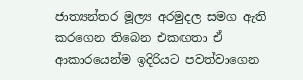ජාත්‍යන්තර මූල්‍ය අරමුදල සමග ඇති කරගෙන තිබෙන එකඟතා ඒ ආකාරයෙන්ම ඉදිරියට පවත්වාගෙන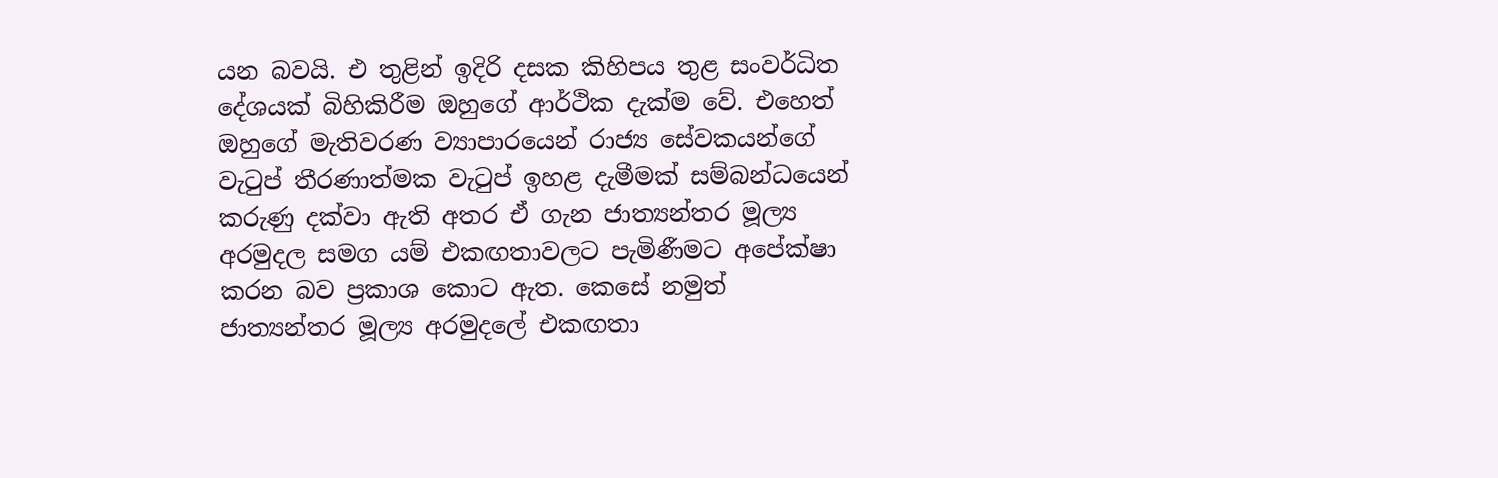යන බවයි. එ තුළින් ඉදිරි දසක කිහිපය තුළ සංවර්ධිත දේශයක් බිහිකිරීම ඔහුගේ ආර්ථික දැක්ම වේ. එහෙත් ඔහුගේ මැතිවරණ ව්‍යාපාරයෙන් රාජ්‍ය සේවකයන්ගේ වැටුප් තීරණාත්මක වැටුප් ඉහළ දැමීමක් සම්බන්ධයෙන් කරුණු දක්වා ඇති අතර ඒ ගැන ජාත්‍යන්තර මූල්‍ය අරමුදල සමග යම් එකඟතාවලට පැමිණීමට අපේක්ෂා කරන බව ප්‍රකාශ කොට ඇත. කෙසේ නමුත් ජාත්‍යන්තර මූල්‍ය අරමුදලේ එකඟතා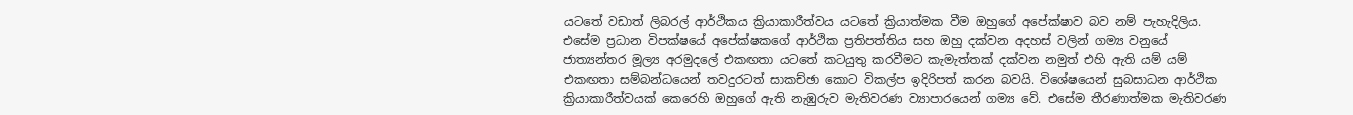යටතේ වඩාත් ලිබරල් ආර්ථිකය ක්‍රියාකාරීත්වය යටතේ ක්‍රියාත්මක වීම ඔහුගේ අපේක්ෂාව බව නම් පැහැදිලිය. එසේම ප්‍රධාන විපක්ෂයේ අපේක්ෂකගේ ආර්ථික ප්‍රතිපත්තිය සහ ඔහු දක්වන අදහස් වලින් ගම්‍ය වනුයේ ජාත්‍යන්තර මූල්‍ය අරමුදලේ එකඟතා යටතේ කටයුතු කරවීමට කැමැත්තක් දක්වන නමුත් එහි ඇති යම් යම් එකඟතා සම්බන්ධයෙන් තවදුරටත් සාකච්ඡා කොට විකල්ප ඉදිරිපත් කරන බවයි. විශේෂයෙන් සුබසාධන ආර්ථික ක්‍රියාකාරීත්වයක් කෙරෙහි ඔහුගේ ඇති නැඹුරුව මැතිවරණ ව්‍යාපාරයෙන් ගම්‍ය වේ. එසේම තීරණාත්මක මැතිවරණ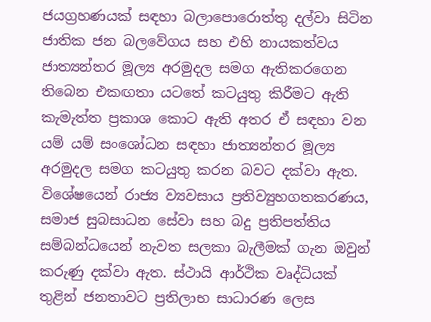ජයග්‍රහණයක් සඳහා බලාපොරොත්තු දල්වා සිටින ජාතික ජන බලවේගය සහ එහි නායකත්වය ජාත්‍යන්තර මූල්‍ය අරමුදල සමග ඇතිකරගෙන තිබෙන එකඟතා යටතේ කටයුතු කිරීමට ඇති කැමැත්ත ප්‍රකාශ කොට ඇති අතර ඒ සඳහා වන යම් යම් සංශෝධන සඳහා ජාත්‍යන්තර මූල්‍ය අරමුදල සමග කටයුතු කරන බවට දක්වා ඇත. විශේෂයෙන් රාජ්‍ය ව්‍යවසාය ප්‍රතිව්‍යුහගතකරණය, සමාජ සුබසාධන සේවා සහ බදු ප්‍රතිපත්තිය සම්බන්ධයෙන් නැවත සලකා බැලීමක් ගැන ඔවුන් කරුණු දක්වා ඇත. ස්ථායි ආර්ථික වෘද්ධියක් තුළින් ජනතාවට ප්‍රතිලාභ සාධාරණ ලෙස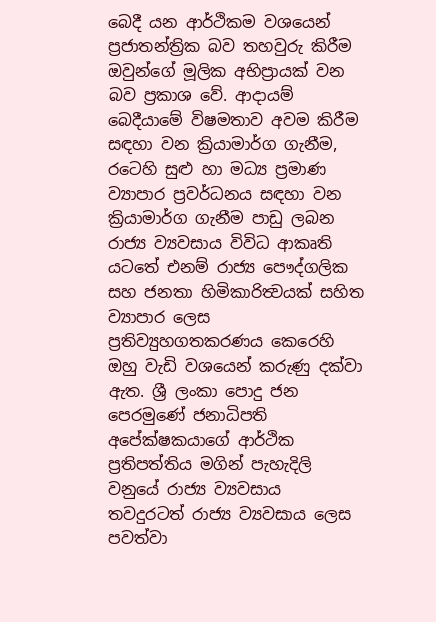බෙදී යන ආර්ථිකම වශයෙන් ප්‍රජාතන්ත්‍රික බව තහවුරු කිරීම ඔවුන්ගේ මූලික අභිප්‍රායක් වන බව ප්‍රකාශ වේ. ආදායම් බෙදීයාමේ විෂමතාව අවම කිරීම සඳහා වන ක්‍රියාමාර්ග ගැනීම, රටෙහි සුළු හා මධ්‍ය ප්‍රමාණ ව්‍යාපාර ප්‍රවර්ධනය සඳහා වන ක්‍රියාමාර්ග ගැනීම පාඩු ලබන රාජ්‍ය ව්‍යවසාය විවිධ ආකෘති යටතේ එනම් රාජ්‍ය පෞද්ගලික සහ ජනතා හිමිකාරිත්‍වයක් සහිත ව්‍යාපාර ලෙස ප්‍රතිව්‍යුහගතකරණය කෙරෙහි ඔහු වැඩි වශයෙන් කරුණු දක්වා ඇත. ශ්‍රී ලංකා පොදු ජන පෙරමුණේ ජනාධිපති අපේක්ෂකයාගේ ආර්ථික ප්‍රතිපත්තිය මගින් පැහැදිලි වනුයේ රාජ්‍ය ව්‍යවසාය තවදුරටත් රාජ්‍ය ව්‍යවසාය ලෙස පවත්වා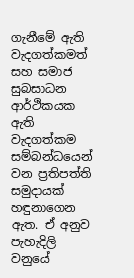ගැනීමේ ඇති වැදගත්කමත් සහ සමාජ සුබසාධන ආර්ථිකයක ඇති වැදගත්කම සම්බන්ධයෙන් වන ප්‍රතිපත්ති සමුදායක් හඳුනාගෙන ඇත. ඒ අනුව පැහැදිලි වනුයේ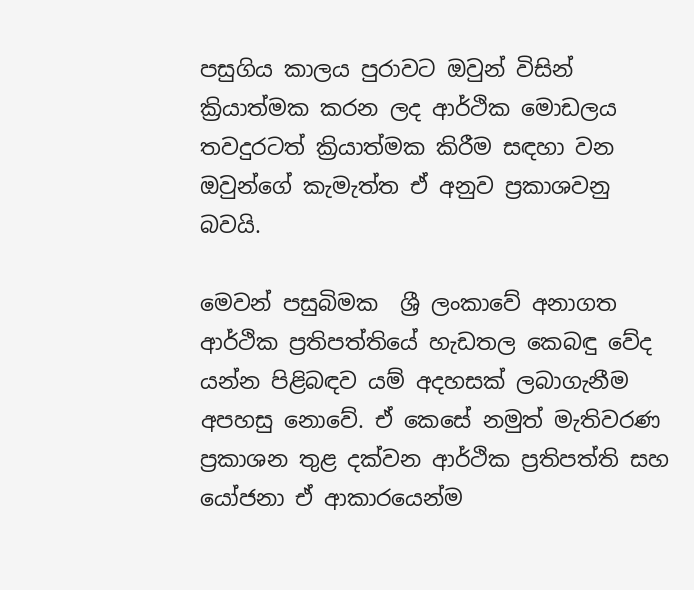පසුගිය කාලය පුරාවට ඔවුන් විසින් ක්‍රියාත්මක කරන ලද ආර්ථික මොඩලය තවදුරටත් ක්‍රියාත්මක කිරීම සඳහා වන ඔවුන්ගේ කැමැත්ත ඒ අනුව ප්‍රකාශවනු බවයි.

මෙවන් පසුබිමක ‍ ශ්‍රී ලංකාවේ අනාගත ආර්ථික ප්‍රතිපත්තියේ හැඩතල කෙබඳු වේද යන්න පිළිබඳව යම් අදහසක් ලබාගැනීම අපහසු නොවේ. ඒ කෙසේ නමුත් මැතිවරණ ප්‍රකාශන තුළ දක්වන ආර්ථික ප්‍රතිපත්ති සහ යෝජනා ඒ ආකාරයෙන්ම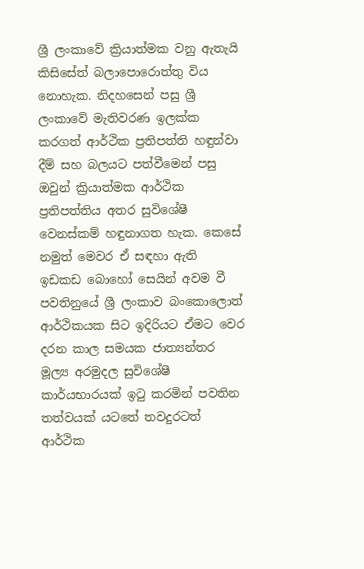ශ්‍රී ලංකාවේ ක්‍රියාත්මක වනු ඇතැයි කිසිසේත් බලාපොරොත්තු විය නොහැක. නිදහසෙන් පසු ශ්‍රී ලංකාවේ මැතිවරණ ඉලක්ක කරගත් ආර්ථික ප්‍රතිපත්ති හඳුන්වා දීම් සහ බලයට පත්වීමෙන් පසු ඔවුන් ක්‍රියාත්මක ආර්ථික ප්‍රතිපත්තිය අතර සුවිශේෂී වෙනස්කම් හඳුනාගත හැක. කෙසේ නමුත් මෙවර ඒ සඳහා ඇති ඉඩකඩ බොහෝ සෙයින් අවම වී පවතිනුයේ ශ්‍රී ලංකාව බංකොලොත් ආර්ථිකයක සිට ඉදිරියට ඒමට වෙර දරන කාල සමයක ජාත්‍යන්තර මූල්‍ය අරමුදල සුවිශේෂී කාර්යභාරයක් ඉටු කරමින් පවතින තත්වයක් යටතේ තවදුරටත් ආර්ථික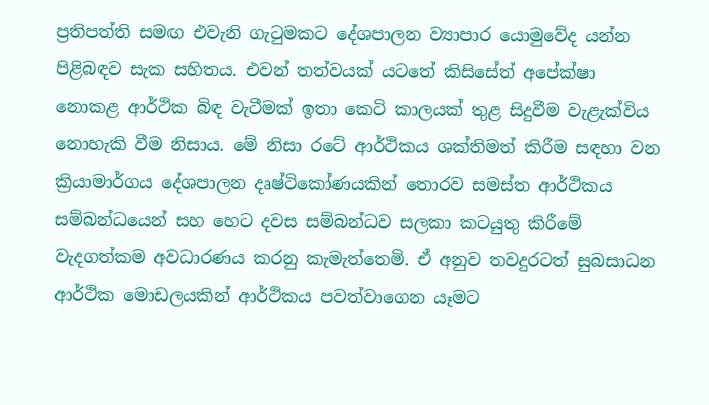ප්‍රතිපත්ති සමඟ එවැනි ගැටුමකට දේශපාලන ව්‍යාපාර යොමුවේද යන්න පිළිබඳව සැක සහිතය. එවන් තත්වයක් යටතේ කිසිසේත් අපේක්ෂා නොකළ ආර්ථික බිඳ වැටීමක් ඉතා කෙටි කාලයක් තුළ සිදුවීම වැළැක්විය නොහැකි වීම නිසාය. මේ නිසා රටේ ආර්ථිකය ශක්තිමත් කිරීම සඳහා වන ක්‍රියාමාර්ගය දේශපාලන දෘෂ්ටිකෝණයකින් තොරව සමස්ත ආර්ථිකය සම්බන්ධයෙන් සහ හෙට දවස සම්බන්ධව සලකා කටයුතු කිරීමේ වැදගත්කම අවධාරණය කරනු කැමැත්තෙමි. ඒ අනුව තවදුරටත් සුබසාධන ආර්ථික මොඩලයකින් ආර්ථිකය පවත්වාගෙන යෑමට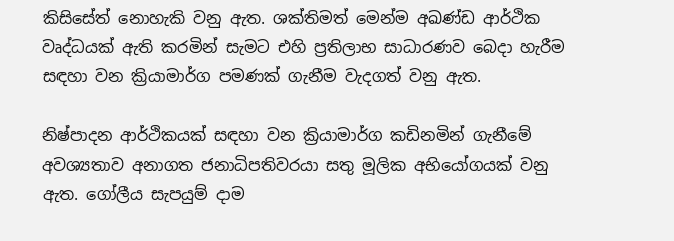කිසිසේත් නොහැකි වනු ඇත. ශක්තිමත් මෙන්ම අඛණ්ඩ ආර්ථික වෘද්ධයක් ඇති කරමින් සැමට එහි ප්‍රතිලාභ සාධාරණව බෙදා හැරීම සඳහා වන ක්‍රියාමාර්ග පමණක් ගැනීම වැදගත් වනු ඇත.

නිෂ්පාදන ආර්ථිකයක් සඳහා වන ක්‍රියාමාර්ග කඩිනමින් ගැනීමේ අවශ්‍යතාව අනාගත ජනාධිපතිවරයා සතු මූලික අභියෝගයක් වනු ඇත. ගෝලීය සැපයුම් දාම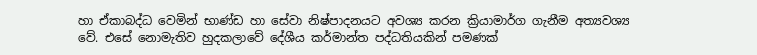හා ඒකාබද්ධ වෙමින් භාණ්ඩ හා සේවා නිෂ්පාදනයට අවශ්‍ය කරන ක්‍රියාමාර්ග ගැනීම අත්‍යවශ්‍ය වේ. එසේ නොමැතිව හුදකලාවේ දේශීය කර්මාන්ත පද්ධතියකින් පමණක්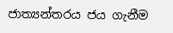ජාත්‍යන්තරය ජය ගැනීම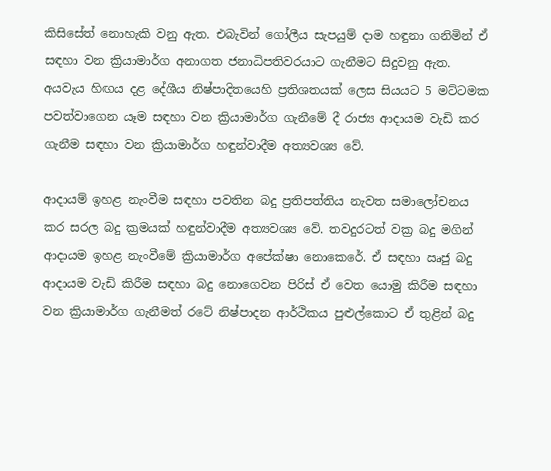කිසිසේත් නොහැකි වනු ඇත. එබැවින් ගෝලීය සැපයුම් දාම හඳුනා ගනිමින් ඒ සඳහා වන ක්‍රියාමාර්ග අනාගත ජනාධිපතිවරයාට ගැනීමට සිදුවනු ඇත. අයවැය හිඟය දළ දේශීය නිෂ්පාදිතයෙහි ප්‍රතිශතයක් ලෙස සියයට 5 මට්ටමක පවත්වාගෙන යෑම සඳහා වන ක්‍රියාමාර්ග ගැනීමේ දී රාජ්‍ය ආදායම වැඩි කර ගැනීම සඳහා වන ක්‍රියාමාර්ග හඳුන්වාදීම අත්‍යවශ්‍ය වේ.

ආදායම් ඉහළ නැංවීම සඳහා පවතින බදු ප්‍රතිපත්තිය නැවත සමාලෝචනය කර සරල බදු ක්‍රමයක් හඳුන්වාදීම අත්‍යවශ්‍ය වේ. තවදුරටත් වක්‍ර බදු මගින් ආදායම ඉහළ නැංවීමේ ක්‍රියාමාර්ග අපේක්ෂා නොකෙරේ. ඒ සඳහා ඍජු බදු ආදායම වැඩි කිරීම සඳහා බදු නොගෙවන පිරිස් ඒ වෙත යොමු කිරීම සඳහා වන ක්‍රියාමාර්ග ගැනීමත් රටේ නිෂ්පාදන ආර්ථිකය පුළුල්කොට ඒ තුළින් බදු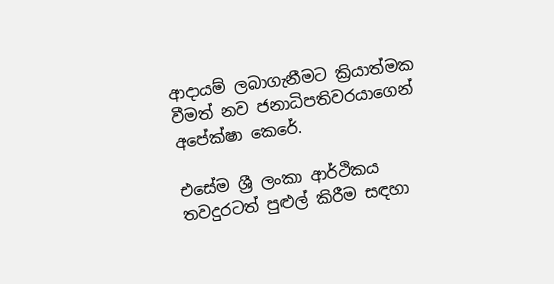ආදායම් ලබාගැනීමට ක්‍රියාත්මක වීමත් නව ජනාධිපතිවරයාගෙන් අපේක්ෂා කෙරේ.

එසේම ශ්‍රී ලංකා ආර්ථිකය තවදුරටත් පුළුල් කිරීම සඳහා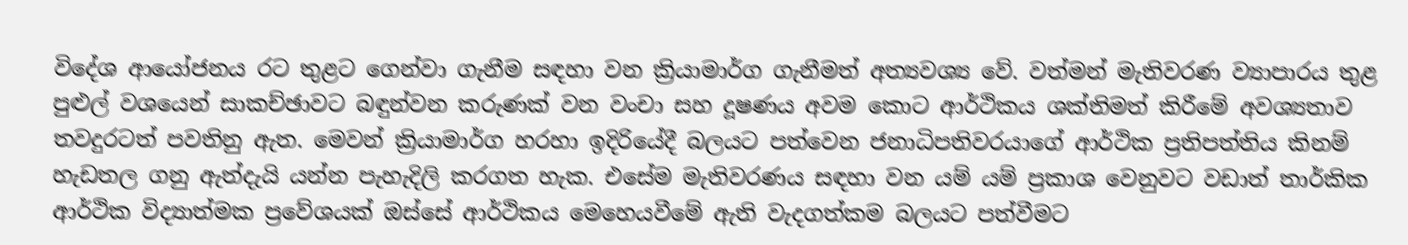විදේශ ආයෝජනය රට තුළට ගෙන්වා ගැනීම සඳහා වන ක්‍රියාමාර්ග ගැනීමත් අත්‍යවශ්‍ය වේ. වත්මන් මැතිවරණ ව්‍යාපාරය තුළ පුළුල් වශයෙන් සාකච්ඡාවට බඳුන්වන කරුණක් වන වංචා සහ දූෂණය අවම කොට ආර්ථිකය ශක්තිමත් කිරීමේ අවශ්‍යතාව තවදුරටත් පවතිනු ඇත. මෙවන් ක්‍රියාමාර්ග හරහා ඉදිරියේදී බලයට පත්වෙන ජනාධිපතිවරයාගේ ආර්ථික ප්‍රතිපත්තිය කිනම් හැඩතල ගනු ඇත්දැයි යන්න පැහැදිලි කරගත හැක. එසේම මැතිවරණය සඳහා වන යම් යම් ප්‍රකාශ වෙනුවට වඩාත් තාර්කික ආර්ථික විද්‍යාත්මක ප්‍රවේශයක් ඔස්සේ ආර්ථිකය මෙහෙයවීමේ ඇති වැදගත්කම බලයට පත්වීමට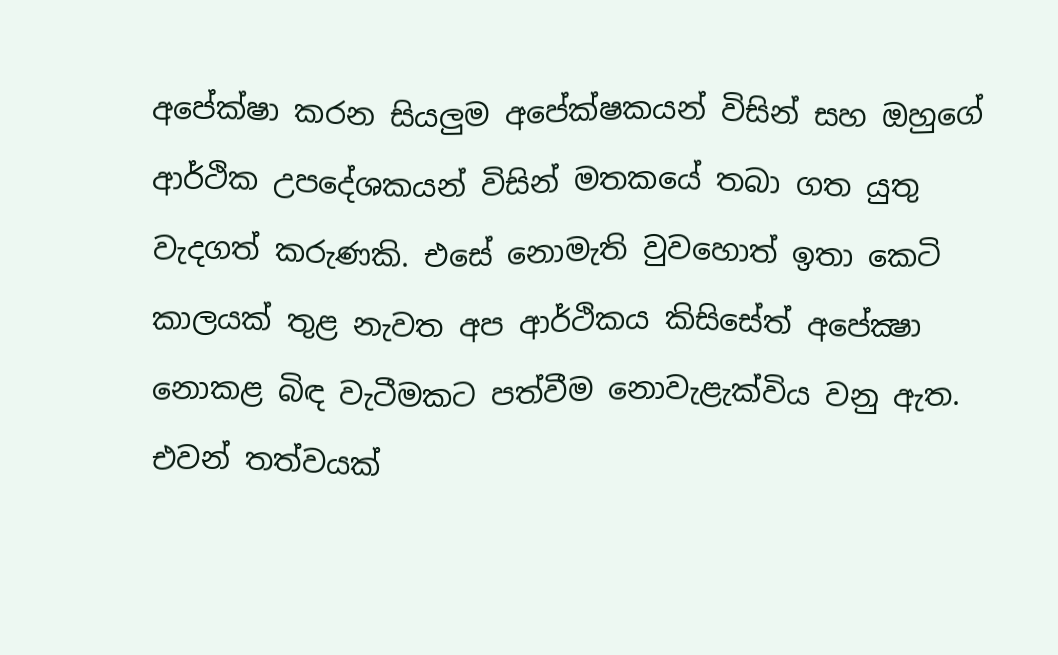අපේක්ෂා කරන සියලු‍ම අපේක්ෂකයන් විසින් සහ ඔහුගේ ආර්ථික උපදේශකයන් විසින් මතකයේ තබා ගත යුතු වැදගත් කරුණකි. එසේ නොමැති වුවහොත් ඉතා කෙටි කාලයක් තුළ නැවත අප ආර්ථිකය කිසිසේත් අපේක්‍ෂා නොකළ බිඳ වැටීමකට පත්වීම නොවැළැක්විය වනු ඇත. එවන් තත්වයක්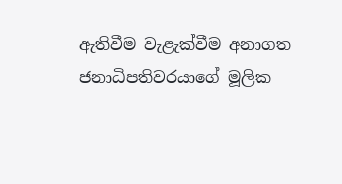ඇතිවීම වැළැක්වීම අනාගත ජනාධිපතිවරයාගේ මූලික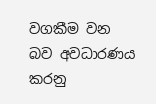වගකීම වන බව අවධාරණය කරනු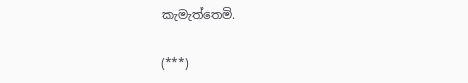කැමැත්තෙමි.

(***)